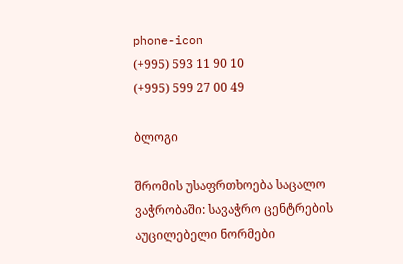phone-icon
(+995) 593 11 90 10
(+995) 599 27 00 49

ბლოგი

შრომის უსაფრთხოება საცალო ვაჭრობაში: სავაჭრო ცენტრების აუცილებელი ნორმები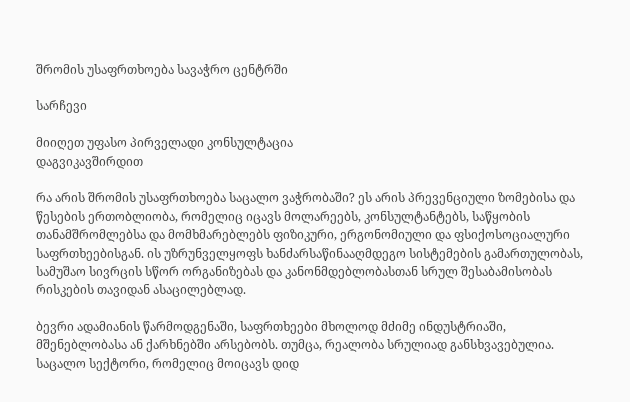შრომის უსაფრთხოება სავაჭრო ცენტრში

სარჩევი

მიიღეთ უფასო პირველადი კონსულტაცია
დაგვიკავშირდით

რა არის შრომის უსაფრთხოება საცალო ვაჭრობაში? ეს არის პრევენციული ზომებისა და წესების ერთობლიობა, რომელიც იცავს მოლარეებს, კონსულტანტებს, საწყობის თანამშრომლებსა და მომხმარებლებს ფიზიკური, ერგონომიული და ფსიქოსოციალური საფრთხეებისგან. ის უზრუნველყოფს ხანძარსაწინააღმდეგო სისტემების გამართულობას, სამუშაო სივრცის სწორ ორგანიზებას და კანონმდებლობასთან სრულ შესაბამისობას რისკების თავიდან ასაცილებლად.

ბევრი ადამიანის წარმოდგენაში, საფრთხეები მხოლოდ მძიმე ინდუსტრიაში, მშენებლობასა ან ქარხნებში არსებობს. თუმცა, რეალობა სრულიად განსხვავებულია. საცალო სექტორი, რომელიც მოიცავს დიდ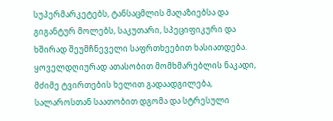სუპერმარკეტებს, ტანსაცმლის მაღაზიებსა და გიგანტურ მოლებს, საკუთარი, სპეციფიკური და ხშირად შეუმჩნეველი საფრთხეებით ხასიათდება. ყოველდღიურად ათასობით მომხმარებლის ნაკადი, მძიმე ტვირთების ხელით გადაადგილება, სალაროსთან საათობით დგომა და სტრესული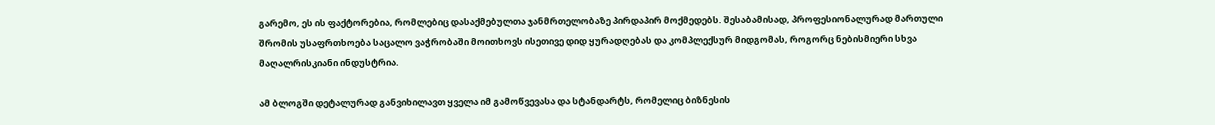გარემო, ეს ის ფაქტორებია, რომლებიც დასაქმებულთა ჯანმრთელობაზე პირდაპირ მოქმედებს. შესაბამისად, პროფესიონალურად მართული შრომის უსაფრთხოება საცალო ვაჭრობაში მოითხოვს ისეთივე დიდ ყურადღებას და კომპლექსურ მიდგომას, როგორც ნებისმიერი სხვა მაღალრისკიანი ინდუსტრია.

ამ ბლოგში დეტალურად განვიხილავთ ყველა იმ გამოწვევასა და სტანდარტს, რომელიც ბიზნესის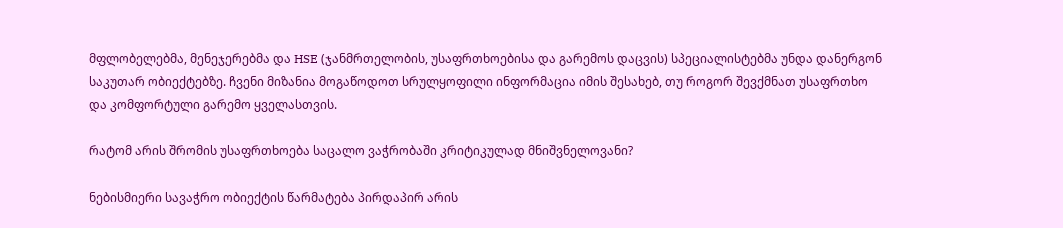მფლობელებმა, მენეჯერებმა და HSE (ჯანმრთელობის, უსაფრთხოებისა და გარემოს დაცვის) სპეციალისტებმა უნდა დანერგონ საკუთარ ობიექტებზე. ჩვენი მიზანია მოგაწოდოთ სრულყოფილი ინფორმაცია იმის შესახებ, თუ როგორ შევქმნათ უსაფრთხო და კომფორტული გარემო ყველასთვის.

რატომ არის შრომის უსაფრთხოება საცალო ვაჭრობაში კრიტიკულად მნიშვნელოვანი?

ნებისმიერი სავაჭრო ობიექტის წარმატება პირდაპირ არის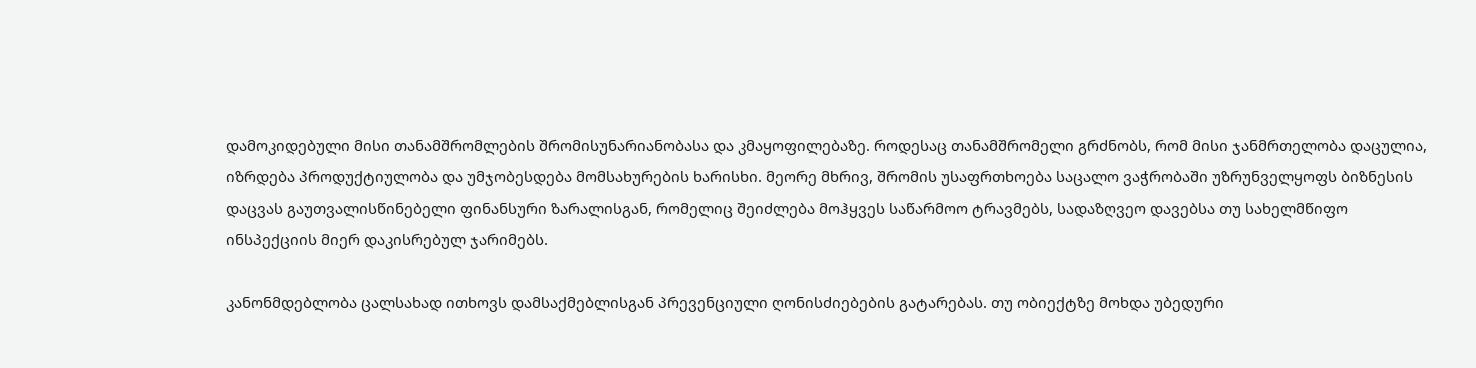დამოკიდებული მისი თანამშრომლების შრომისუნარიანობასა და კმაყოფილებაზე. როდესაც თანამშრომელი გრძნობს, რომ მისი ჯანმრთელობა დაცულია, იზრდება პროდუქტიულობა და უმჯობესდება მომსახურების ხარისხი. მეორე მხრივ, შრომის უსაფრთხოება საცალო ვაჭრობაში უზრუნველყოფს ბიზნესის დაცვას გაუთვალისწინებელი ფინანსური ზარალისგან, რომელიც შეიძლება მოჰყვეს საწარმოო ტრავმებს, სადაზღვეო დავებსა თუ სახელმწიფო ინსპექციის მიერ დაკისრებულ ჯარიმებს.

კანონმდებლობა ცალსახად ითხოვს დამსაქმებლისგან პრევენციული ღონისძიებების გატარებას. თუ ობიექტზე მოხდა უბედური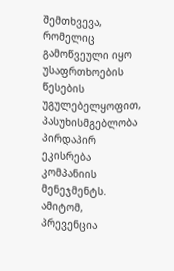შემთხვევა, რომელიც გამოწვეული იყო უსაფრთხოების წესების უგულებელყოფით, პასუხისმგებლობა პირდაპირ ეკისრება კომპანიის მენეჯმენტს. ამიტომ, პრევენცია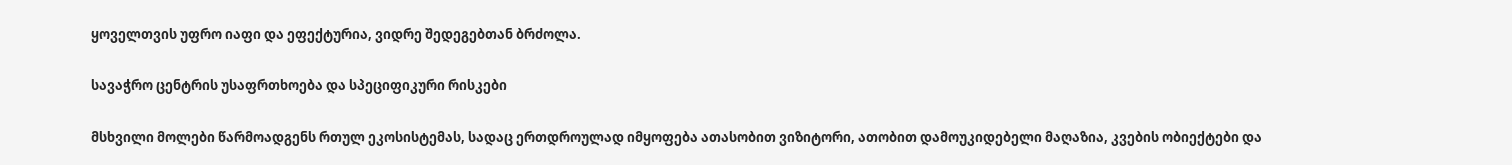ყოველთვის უფრო იაფი და ეფექტურია, ვიდრე შედეგებთან ბრძოლა.

სავაჭრო ცენტრის უსაფრთხოება და სპეციფიკური რისკები

მსხვილი მოლები წარმოადგენს რთულ ეკოსისტემას, სადაც ერთდროულად იმყოფება ათასობით ვიზიტორი, ათობით დამოუკიდებელი მაღაზია, კვების ობიექტები და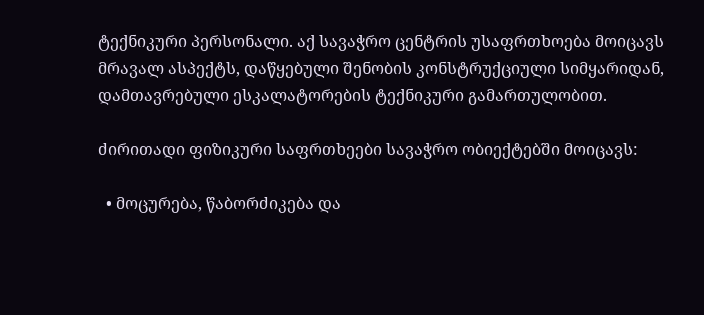ტექნიკური პერსონალი. აქ სავაჭრო ცენტრის უსაფრთხოება მოიცავს მრავალ ასპექტს, დაწყებული შენობის კონსტრუქციული სიმყარიდან, დამთავრებული ესკალატორების ტექნიკური გამართულობით.

ძირითადი ფიზიკური საფრთხეები სავაჭრო ობიექტებში მოიცავს:

  • მოცურება, წაბორძიკება და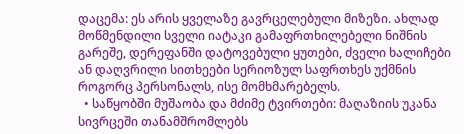დაცემა: ეს არის ყველაზე გავრცელებული მიზეზი. ახლად მოწმენდილი სველი იატაკი გამაფრთხილებელი ნიშნის გარეშე, დერეფანში დატოვებული ყუთები, ძველი ხალიჩები ან დაღვრილი სითხეები სერიოზულ საფრთხეს უქმნის როგორც პერსონალს, ისე მომხმარებელს.
  • საწყობში მუშაობა და მძიმე ტვირთები: მაღაზიის უკანა სივრცეში თანამშრომლებს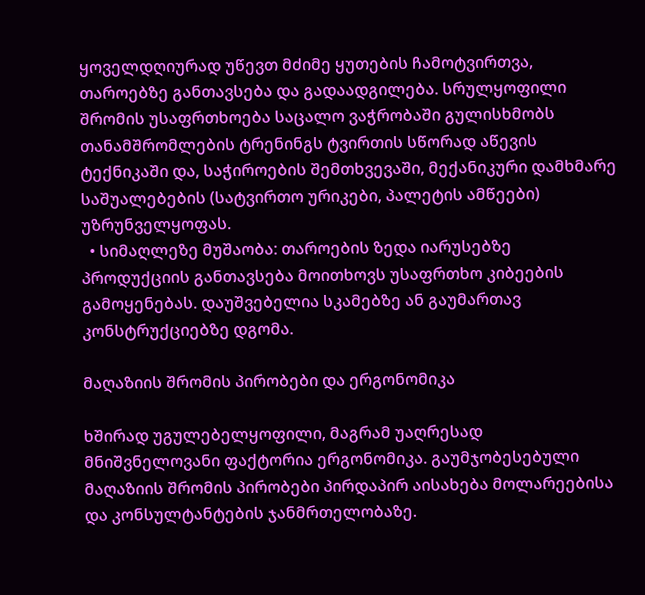ყოველდღიურად უწევთ მძიმე ყუთების ჩამოტვირთვა, თაროებზე განთავსება და გადაადგილება. სრულყოფილი შრომის უსაფრთხოება საცალო ვაჭრობაში გულისხმობს თანამშრომლების ტრენინგს ტვირთის სწორად აწევის ტექნიკაში და, საჭიროების შემთხვევაში, მექანიკური დამხმარე საშუალებების (სატვირთო ურიკები, პალეტის ამწეები) უზრუნველყოფას.
  • სიმაღლეზე მუშაობა: თაროების ზედა იარუსებზე პროდუქციის განთავსება მოითხოვს უსაფრთხო კიბეების გამოყენებას. დაუშვებელია სკამებზე ან გაუმართავ კონსტრუქციებზე დგომა.

მაღაზიის შრომის პირობები და ერგონომიკა

ხშირად უგულებელყოფილი, მაგრამ უაღრესად მნიშვნელოვანი ფაქტორია ერგონომიკა. გაუმჯობესებული მაღაზიის შრომის პირობები პირდაპირ აისახება მოლარეებისა და კონსულტანტების ჯანმრთელობაზე.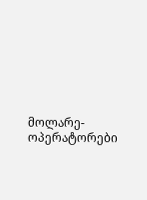მოლარე-ოპერატორები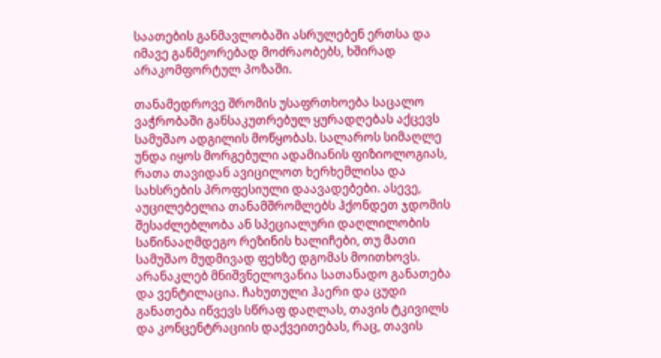საათების განმავლობაში ასრულებენ ერთსა და იმავე განმეორებად მოძრაობებს, ხშირად არაკომფორტულ პოზაში.

თანამედროვე შრომის უსაფრთხოება საცალო ვაჭრობაში განსაკუთრებულ ყურადღებას აქცევს სამუშაო ადგილის მოწყობას. სალაროს სიმაღლე უნდა იყოს მორგებული ადამიანის ფიზიოლოგიას, რათა თავიდან ავიცილოთ ხერხემლისა და სახსრების პროფესიული დაავადებები. ასევე, აუცილებელია თანამშრომლებს ჰქონდეთ ჯდომის შესაძლებლობა ან სპეციალური დაღლილობის საწინააღმდეგო რეზინის ხალიჩები, თუ მათი სამუშაო მუდმივად ფეხზე დგომას მოითხოვს. არანაკლებ მნიშვნელოვანია სათანადო განათება და ვენტილაცია. ჩახუთული ჰაერი და ცუდი განათება იწვევს სწრაფ დაღლას, თავის ტკივილს და კონცენტრაციის დაქვეითებას, რაც, თავის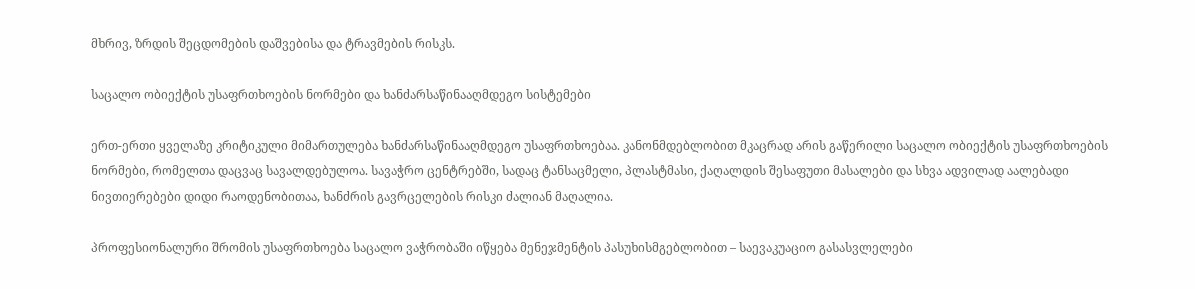მხრივ, ზრდის შეცდომების დაშვებისა და ტრავმების რისკს.

საცალო ობიექტის უსაფრთხოების ნორმები და ხანძარსაწინააღმდეგო სისტემები

ერთ-ერთი ყველაზე კრიტიკული მიმართულება ხანძარსაწინააღმდეგო უსაფრთხოებაა. კანონმდებლობით მკაცრად არის გაწერილი საცალო ობიექტის უსაფრთხოების ნორმები, რომელთა დაცვაც სავალდებულოა. სავაჭრო ცენტრებში, სადაც ტანსაცმელი, პლასტმასი, ქაღალდის შესაფუთი მასალები და სხვა ადვილად აალებადი ნივთიერებები დიდი რაოდენობითაა, ხანძრის გავრცელების რისკი ძალიან მაღალია.

პროფესიონალური შრომის უსაფრთხოება საცალო ვაჭრობაში იწყება მენეჯმენტის პასუხისმგებლობით – საევაკუაციო გასასვლელები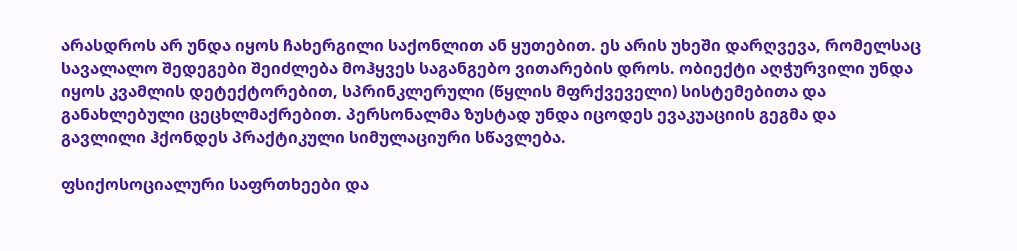არასდროს არ უნდა იყოს ჩახერგილი საქონლით ან ყუთებით. ეს არის უხეში დარღვევა, რომელსაც სავალალო შედეგები შეიძლება მოჰყვეს საგანგებო ვითარების დროს. ობიექტი აღჭურვილი უნდა იყოს კვამლის დეტექტორებით, სპრინკლერული (წყლის მფრქვეველი) სისტემებითა და განახლებული ცეცხლმაქრებით. პერსონალმა ზუსტად უნდა იცოდეს ევაკუაციის გეგმა და გავლილი ჰქონდეს პრაქტიკული სიმულაციური სწავლება.

ფსიქოსოციალური საფრთხეები და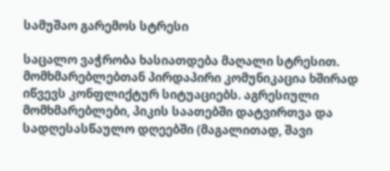სამუშაო გარემოს სტრესი

საცალო ვაჭრობა ხასიათდება მაღალი სტრესით. მომხმარებლებთან პირდაპირი კომუნიკაცია ხშირად იწვევს კონფლიქტურ სიტუაციებს. აგრესიული მომხმარებლები, პიკის საათებში დატვირთვა და სადღესასწაულო დღეებში (მაგალითად, შავი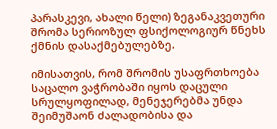პარასკევი, ახალი წელი) ზეგანაკვეთური შრომა სერიოზულ ფსიქოლოგიურ წნეხს ქმნის დასაქმებულებზე.

იმისათვის, რომ შრომის უსაფრთხოება საცალო ვაჭრობაში იყოს დაცული სრულყოფილად, მენეჯერებმა უნდა შეიმუშაონ ძალადობისა და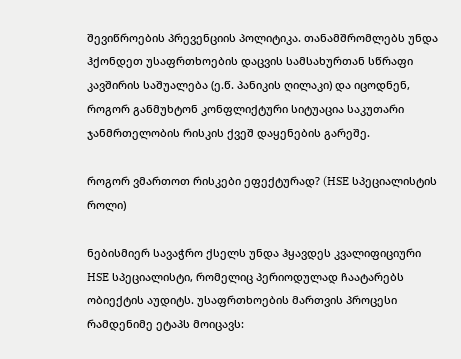შევიწროების პრევენციის პოლიტიკა. თანამშრომლებს უნდა ჰქონდეთ უსაფრთხოების დაცვის სამსახურთან სწრაფი კავშირის საშუალება (ე.წ. პანიკის ღილაკი) და იცოდნენ, როგორ განმუხტონ კონფლიქტური სიტუაცია საკუთარი ჯანმრთელობის რისკის ქვეშ დაყენების გარეშე.

როგორ ვმართოთ რისკები ეფექტურად? (HSE სპეციალისტის როლი)

ნებისმიერ სავაჭრო ქსელს უნდა ჰყავდეს კვალიფიციური HSE სპეციალისტი, რომელიც პერიოდულად ჩაატარებს ობიექტის აუდიტს. უსაფრთხოების მართვის პროცესი რამდენიმე ეტაპს მოიცავს: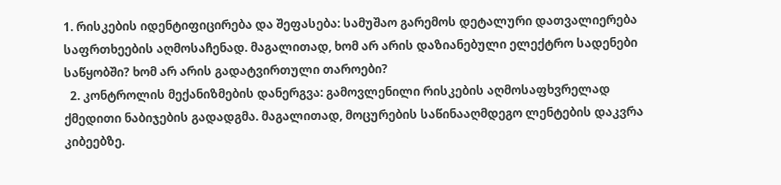1. რისკების იდენტიფიცირება და შეფასება: სამუშაო გარემოს დეტალური დათვალიერება საფრთხეების აღმოსაჩენად. მაგალითად, ხომ არ არის დაზიანებული ელექტრო სადენები საწყობში? ხომ არ არის გადატვირთული თაროები?
  2. კონტროლის მექანიზმების დანერგვა: გამოვლენილი რისკების აღმოსაფხვრელად ქმედითი ნაბიჯების გადადგმა. მაგალითად, მოცურების საწინააღმდეგო ლენტების დაკვრა კიბეებზე.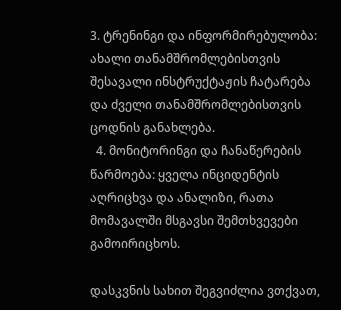3. ტრენინგი და ინფორმირებულობა: ახალი თანამშრომლებისთვის შესავალი ინსტრუქტაჟის ჩატარება და ძველი თანამშრომლებისთვის ცოდნის განახლება.
  4. მონიტორინგი და ჩანაწერების წარმოება: ყველა ინციდენტის აღრიცხვა და ანალიზი, რათა მომავალში მსგავსი შემთხვევები გამოირიცხოს.

დასკვნის სახით შეგვიძლია ვთქვათ,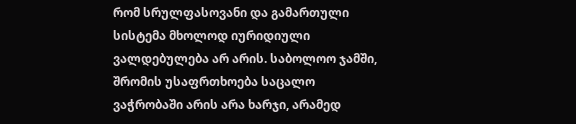რომ სრულფასოვანი და გამართული სისტემა მხოლოდ იურიდიული ვალდებულება არ არის. საბოლოო ჯამში, შრომის უსაფრთხოება საცალო ვაჭრობაში არის არა ხარჯი, არამედ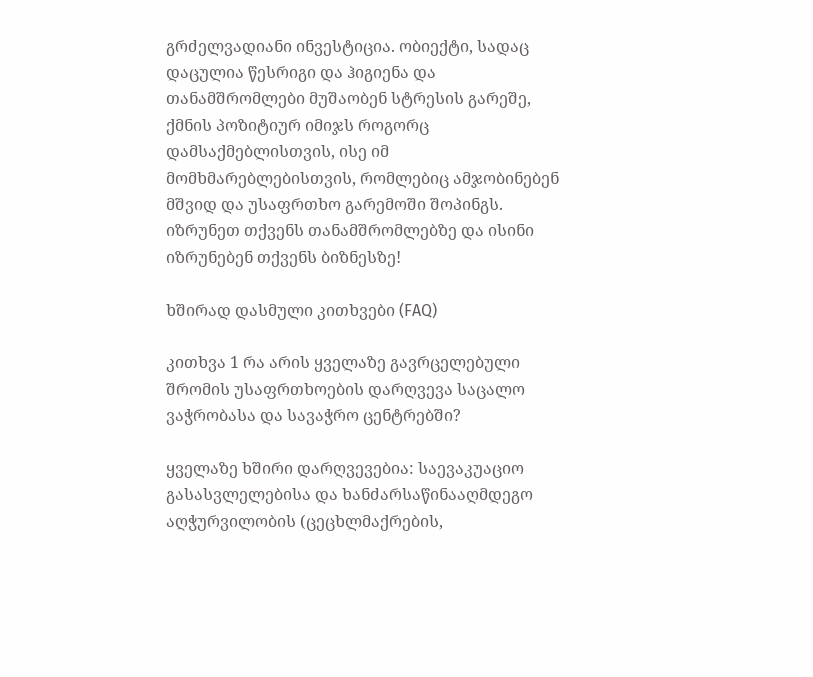გრძელვადიანი ინვესტიცია. ობიექტი, სადაც დაცულია წესრიგი და ჰიგიენა და თანამშრომლები მუშაობენ სტრესის გარეშე, ქმნის პოზიტიურ იმიჯს როგორც დამსაქმებლისთვის, ისე იმ მომხმარებლებისთვის, რომლებიც ამჯობინებენ მშვიდ და უსაფრთხო გარემოში შოპინგს. იზრუნეთ თქვენს თანამშრომლებზე და ისინი იზრუნებენ თქვენს ბიზნესზე!

ხშირად დასმული კითხვები (FAQ)

კითხვა 1 რა არის ყველაზე გავრცელებული შრომის უსაფრთხოების დარღვევა საცალო ვაჭრობასა და სავაჭრო ცენტრებში?

ყველაზე ხშირი დარღვევებია: საევაკუაციო გასასვლელებისა და ხანძარსაწინააღმდეგო აღჭურვილობის (ცეცხლმაქრების,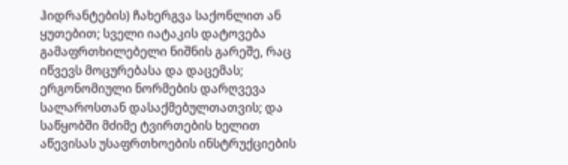ჰიდრანტების) ჩახერგვა საქონლით ან ყუთებით; სველი იატაკის დატოვება გამაფრთხილებელი ნიშნის გარეშე, რაც იწვევს მოცურებასა და დაცემას; ერგონომიული ნორმების დარღვევა სალაროსთან დასაქმებულთათვის; და საწყობში მძიმე ტვირთების ხელით აწევისას უსაფრთხოების ინსტრუქციების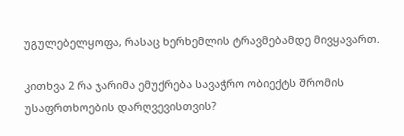უგულებელყოფა, რასაც ხერხემლის ტრავმებამდე მივყავართ.

კითხვა 2 რა ჯარიმა ემუქრება სავაჭრო ობიექტს შრომის უსაფრთხოების დარღვევისთვის?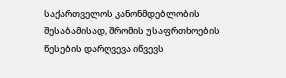საქართველოს კანონმდებლობის შესაბამისად, შრომის უსაფრთხოების წესების დარღვევა იწვევს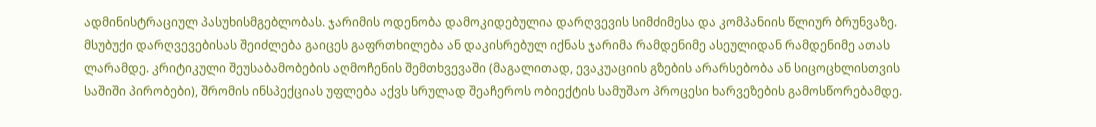ადმინისტრაციულ პასუხისმგებლობას. ჯარიმის ოდენობა დამოკიდებულია დარღვევის სიმძიმესა და კომპანიის წლიურ ბრუნვაზე. მსუბუქი დარღვევებისას შეიძლება გაიცეს გაფრთხილება ან დაკისრებულ იქნას ჯარიმა რამდენიმე ასეულიდან რამდენიმე ათას ლარამდე. კრიტიკული შეუსაბამობების აღმოჩენის შემთხვევაში (მაგალითად, ევაკუაციის გზების არარსებობა ან სიცოცხლისთვის საშიში პირობები), შრომის ინსპექციას უფლება აქვს სრულად შეაჩეროს ობიექტის სამუშაო პროცესი ხარვეზების გამოსწორებამდე.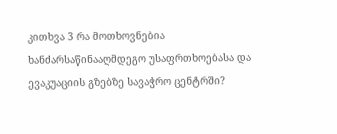კითხვა 3 რა მოთხოვნებია ხანძარსაწინააღმდეგო უსაფრთხოებასა და ევაკუაციის გზებზე სავაჭრო ცენტრში?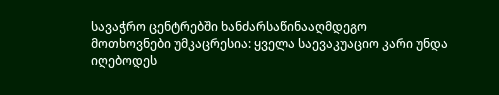სავაჭრო ცენტრებში ხანძარსაწინააღმდეგო მოთხოვნები უმკაცრესია: ყველა საევაკუაციო კარი უნდა იღებოდეს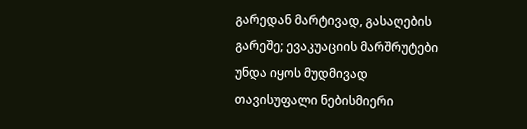გარედან მარტივად, გასაღების გარეშე; ევაკუაციის მარშრუტები უნდა იყოს მუდმივად თავისუფალი ნებისმიერი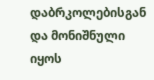დაბრკოლებისგან და მონიშნული იყოს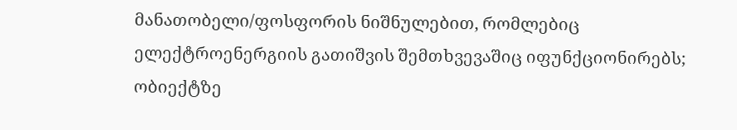მანათობელი/ფოსფორის ნიშნულებით, რომლებიც ელექტროენერგიის გათიშვის შემთხვევაშიც იფუნქციონირებს; ობიექტზე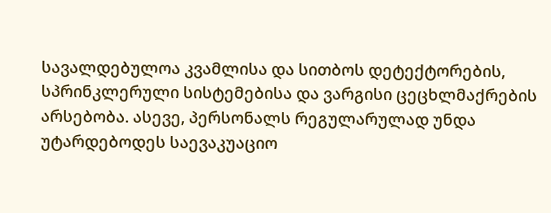სავალდებულოა კვამლისა და სითბოს დეტექტორების, სპრინკლერული სისტემებისა და ვარგისი ცეცხლმაქრების არსებობა. ასევე, პერსონალს რეგულარულად უნდა უტარდებოდეს საევაკუაციო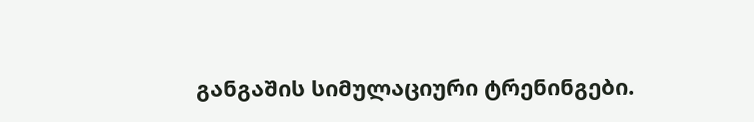განგაშის სიმულაციური ტრენინგები.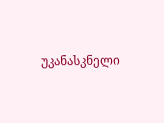უკანასკნელი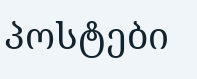პოსტები